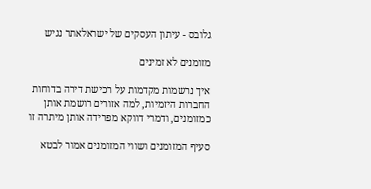גלובס - עיתון העסקים של ישראלאתר נגיש

מזומנים לא זמינים

איך נרשמות מקדמות על רכישת דירה בדוחות החברות היזמיות, למה אזורים רושמת אותן כמזומנים, ודמרי דווקא מפרידה אותן מיתרה זו

סעיף המזומנים ושווי המזומנים אמור לבטא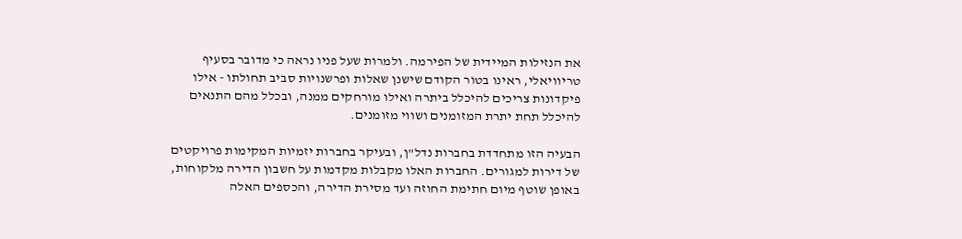את הנזילות המיידית של הפירמה. ולמרות שעל פניו נראה כי מדובר בסעיף טריוויאלי, ראינו בטור הקודם שישנן שאלות ופרשנויות סביב תחולתו - אילו פיקדונות צריכים להיכלל ביתרה ואילו מורחקים ממנה, ובכלל מהם התנאים להיכלל תחת יתרת המזומנים ושווי מזומנים.

הבעיה הזו מתחדדת בחברות נדל"ן, ובעיקר בחברות יזמיות המקימות פרויקטים של דירות למגורים. החברות האלו מקבלות מקדמות על חשבון הדירה מלקוחות, באופן שוטף מיום חתימת החוזה ועד מסירת הדירה, והכספים האלה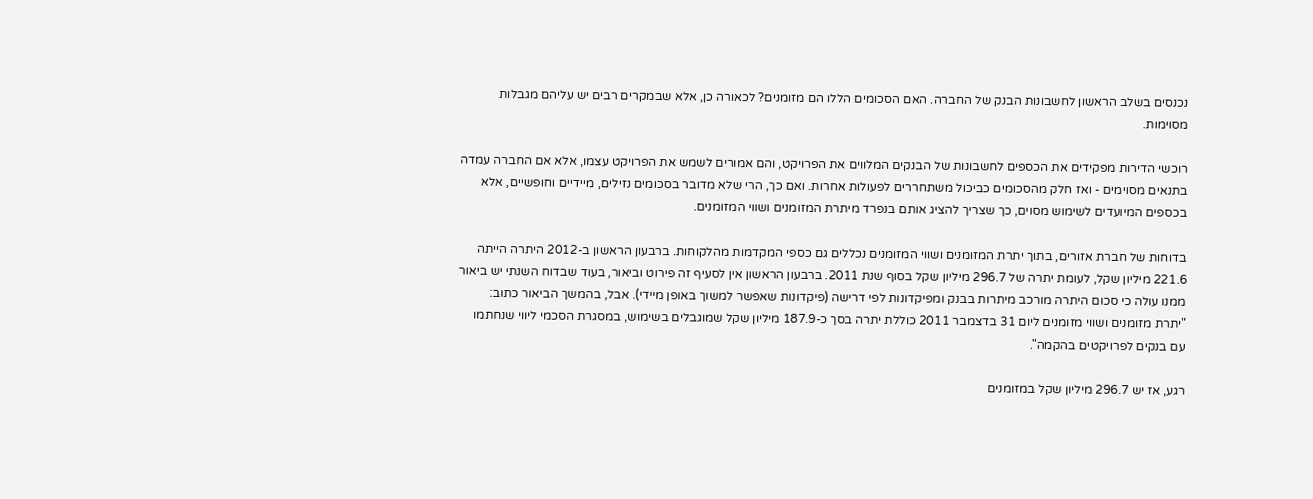נכנסים בשלב הראשון לחשבונות הבנק של החברה. האם הסכומים הללו הם מזומנים? לכאורה כן, אלא שבמקרים רבים יש עליהם מגבלות מסוימות.

רוכשי הדירות מפקידים את הכספים לחשבונות של הבנקים המלווים את הפרויקט, והם אמורים לשמש את הפרויקט עצמו, אלא אם החברה עמדה בתנאים מסוימים - ואז חלק מהסכומים כביכול משתחררים לפעולות אחרות. ואם כך, הרי שלא מדובר בסכומים נזילים, מיידיים וחופשיים, אלא בכספים המיועדים לשימוש מסוים, כך שצריך להציג אותם בנפרד מיתרת המזומנים ושווי המזומנים.

בדוחות של חברת אזורים, בתוך יתרת המזומנים ושווי המזומנים נכללים גם כספי המקדמות מהלקוחות. ברבעון הראשון ב-2012 היתרה הייתה 221.6 מיליון שקל, לעומת יתרה של 296.7 מיליון שקל בסוף שנת 2011. ברבעון הראשון אין לסעיף זה פירוט וביאור, בעוד שבדוח השנתי יש ביאור ממנו עולה כי סכום היתרה מורכב מיתרות בבנק ומפיקדונות לפי דרישה (פיקדונות שאפשר למשוך באופן מיידי). אבל, בהמשך הביאור כתוב: "יתרת מזומנים ושווי מזומנים ליום 31 בדצמבר 2011 כוללת יתרה בסך כ-187.9 מיליון שקל שמוגבלים בשימוש, במסגרת הסכמי ליווי שנחתמו עם בנקים לפרויקטים בהקמה".

רגע, אז יש 296.7 מיליון שקל במזומנים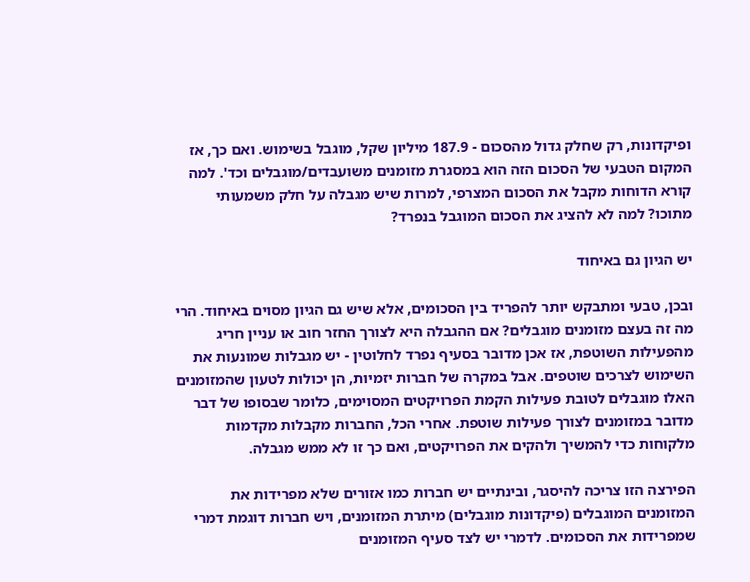ופיקדונות, רק שחלק גדול מהסכום - 187.9 מיליון שקל, מוגבל בשימוש. ואם כך, אז המקום הטבעי של הסכום הזה הוא במסגרת מזומנים משועבדים/מוגבלים וכד'. למה קורא הדוחות מקבל את הסכום המצרפי, למרות שיש מגבלה על חלק משמעותי מתוכו? למה לא להציג את הסכום המוגבל בנפרד?

יש הגיון גם באיחוד

ובכן, טבעי ומתבקש יותר להפריד בין הסכומים, אלא שיש גם הגיון מסוים באיחוד. הרי מה זה בעצם מזומנים מוגבלים? אם ההגבלה היא לצורך החזר חוב או עניין חריג מהפעילות השוטפת, אז אכן מדובר בסעיף נפרד לחלוטין - יש מגבלות שמונעות את השימוש לצרכים שוטפים. אבל במקרה של חברות יזמיות, הן יכולות לטעון שהמזומנים האלו מוגבלים לטובת פעילות הקמת הפרויקטים המסוימים, כלומר שבסופו של דבר מדובר במזומנים לצורך פעילות שוטפת. אחרי הכל, החברות מקבלות מקדמות מלקוחות כדי להמשיך ולהקים את הפרויקטים, ואם כך זו לא ממש מגבלה.

הפירצה הזו צריכה להיסגר, ובינתיים יש חברות כמו אזורים שלא מפרידות את המזומנים המוגבלים (פיקדונות מוגבלים) מיתרת המזומנים, ויש חברות דוגמת דמרי שמפרידות את הסכומים. לדמרי יש לצד סעיף המזומנים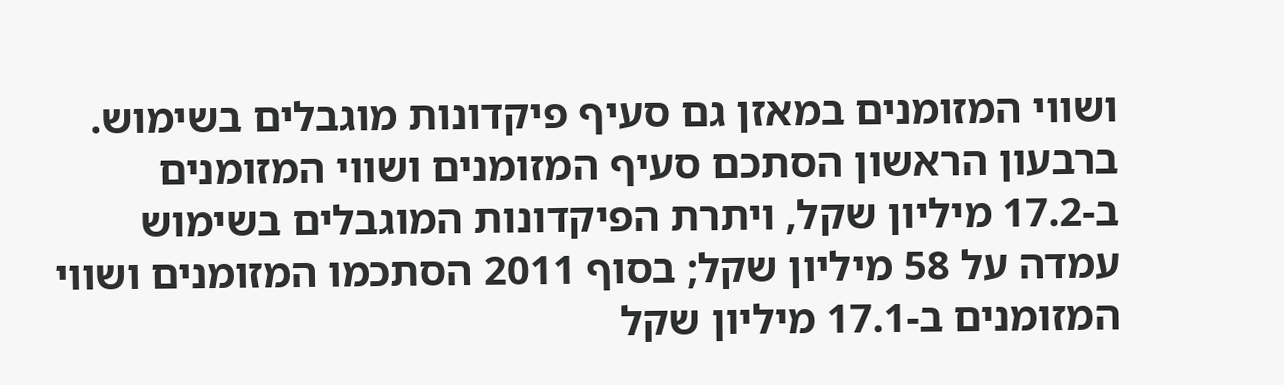ושווי המזומנים במאזן גם סעיף פיקדונות מוגבלים בשימוש. ברבעון הראשון הסתכם סעיף המזומנים ושווי המזומנים ב-17.2 מיליון שקל, ויתרת הפיקדונות המוגבלים בשימוש עמדה על 58 מיליון שקל; בסוף 2011 הסתכמו המזומנים ושווי המזומנים ב-17.1 מיליון שקל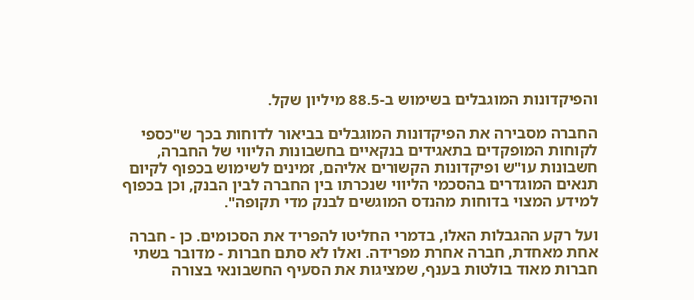והפיקדונות המוגבלים בשימוש ב-88.5 מיליון שקל.

החברה מסבירה את הפיקדונות המוגבלים בביאור לדוחות בכך ש"כספי לקוחות המופקדים בתאגידים בנקאיים בחשבונות הליווי של החברה, חשבונות עו"ש ופיקדונות הקשורים אליהם, זמינים לשימוש בכפוף לקיום תנאים המוגדרים בהסכמי הליווי שנכרתו בין החברה לבין הבנק, וכן בכפוף למידע המצוי בדוחות מהנדס המוגשים לבנק מדי תקופה".

ועל רקע ההגבלות האלו, בדמרי החליטו להפריד את הסכומים. כן - חברה אחת מאחדת, חברה אחרת מפרידה. ואלו לא סתם חברות - מדובר בשתי חברות מאוד בולטות בענף, שמציגות את הסעיף החשבונאי בצורה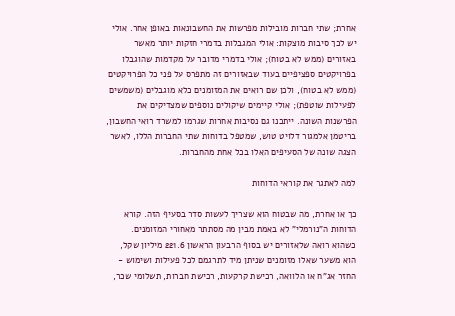אחרת; שתי חברות מובילות מפרשות את החשבונאות באופן אחר. אולי יש לכך סיבות מוצקות: אולי המגבלות בדמרי חזקות יותר מאשר באזורים (ממש לא בטוח); אולי בדמרי מדובר על מקדמות שהוגבלו בפרויקטים ספציפיים בעוד שבאזורים זה מתפרס על פני כל הפרויקטים (ממש לא בטוח), ולכן שם רואים את המזומנים כלא מוגבלים (משמשים לפעילות שוטפת); אולי קיימים שיקולים נוספים שמצדיקים את הפרשנות השונה. ייתכנו גם נסיבות אחרות שגרמו למשרד רואי החשבון, בריטמן אלמגור דלויט טוש, שמטפל בדוחות שתי החברות הללו, לאשר הצגה שונה של הסעיפים האלו בכל אחת מהחברות.

למה לאתגר את קוראי הדוחות

כך או אחרת, מה שבטוח הוא שצריך לעשות סדר בסעיף הזה. קורא הדוחות ה"נורמלי" לא באמת מבין מה מסתתר מאחורי המזומנים. כשהוא רואה שלאזורים יש בסוף הרבעון הראשון 221.6 מיליון שקל, הוא משער שאלו מזומנים שניתן מיד לתרגמם לכל פעילות ושימוש - החזר אג"ח או הלוואה, רכישת קרקעות, רכישת חברות, תשלומי שכר,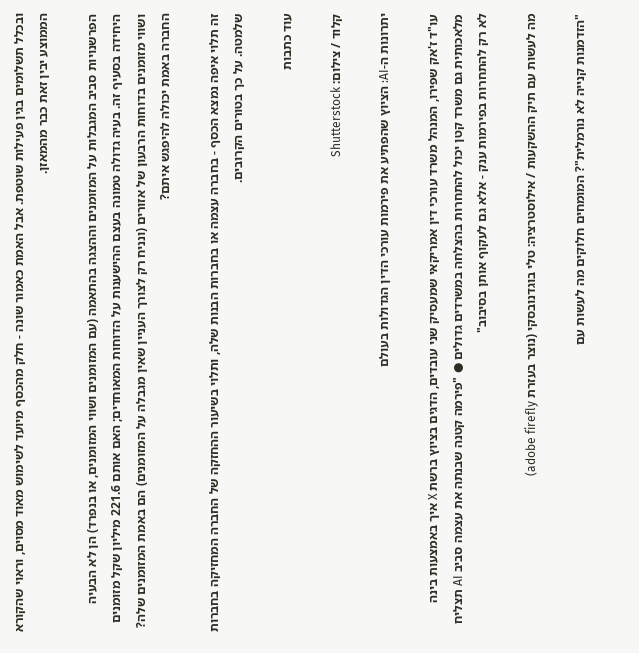ובכלל תשלומים בגין פעילות שוטפת. אבל האמת כאמור שונה - חלק מהכסף מיועד לשימוש מאוד מסוים, וראוי שהקורא הממוצע יבין זאת כבר מהמאזן.

הפרשנויות סביב המגבלות על המזומנים וההצגה בהתאמה (עם המזומנים ושווי המזומנים, או בנפרד) הן לא הבעיה היחידה בסעיף זה. בעיה גדולה טמונה בעצם ההישענות על הדוחות המאוחדים; האם אותם 221.6 מיליון שקל מזומנים ושווי מזומנים בדוחות הרבעון של אזורים (ונניח רק לצורך העניין שאין מגבלה על המזומנים) הם באמת המזומנים שלה? החברה באמת יכולה להיפגש איתם?

זה תלוי איפה נמצא הכסף - בחברה עצמה או בחברות הבנות שלה, ותלוי בשיעור ההחזקה של החברה המחזיקה בחברות שלמטה. על כך בטורים הקרובים.

עוד כתבות

קלוד / צילום: Shutterstock

יתרונות ה-AI: הציוץ שהפתיע את פירמות עורכי הדין הגדולות בעולם

עו"ד ז'אק שפירו, המנהל משרד עורכי דין אמריקאי שמעסיק שני עובדים, הדגים בציוץ ברשת X איך באמצעות בינה מלאכותית גם משרד קטן יכול להתחרות בהצלחה במשרדים גדולים ● "פירמה קטנה שבנתה את עצמה סביב AI תצליח לא רק להתחרות בפירמות ענק - אלא גם לעקוף אותן בסיבוב"

מה לעשות עם תיק ההשקעות / אילוסטרציה: טלי בוגדנובסקי (נוצר בעזרת adobe firefly)

"הזדמנות קנייה לא נורמלית"? המומחים חלוקים מה לעשות עם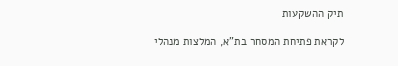תיק ההשקעות

לקראת פתיחת המסחר בת"א, המלצות מנהלי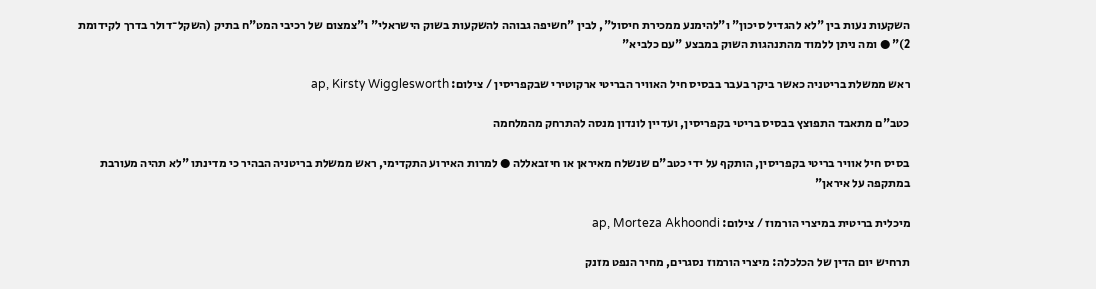השקעות נעות בין "לא להגדיל סיכון" ו"להימנע ממכירת חיסול", לבין "חשיפה גבוהה להשקעות בשוק הישראלי" ו"צמצום של רכיבי המט"ח בתיק (השקל־דולר בדרך לקידומת 2)" ● ומה ניתן ללמוד מהתנהגות השוק במבצע "עם כלביא"

ראש ממשלת בריטניה כאשר ביקר בעבר בבסיס חיל האוויר הבריטי ארקוטירי שבקפריסין / צילום: ap, Kirsty Wigglesworth

כטב"ם מתאבד התפוצץ בבסיס בריטי בקפריסין, ועדיין לונדון מנסה להתרחק מהמלחמה

בסיס חיל אוויר בריטי בקפריסין, הותקף על ידי כטב"ם שנשלח מאיראן או חיזבאללה ● למרות האירוע התקדימי, ראש ממשלת בריטניה הבהיר כי מדינתו "לא תהיה מעורבת במתקפה על איראן"

מיכלית בריטית במיצרי הורמוז / צילום: ap, Morteza Akhoondi

תרחיש יום הדין של הכלכלה: מיצרי הורמוז נסגרים, מחיר הנפט מזנק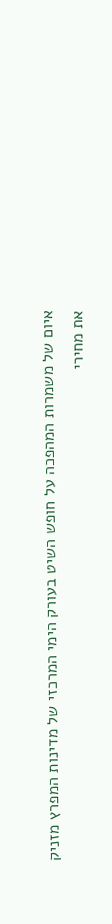איום של משמרות המהפכה על חופש השיט בעורק הימי המרכזי של מדינות המפרץ מזניק את מחירי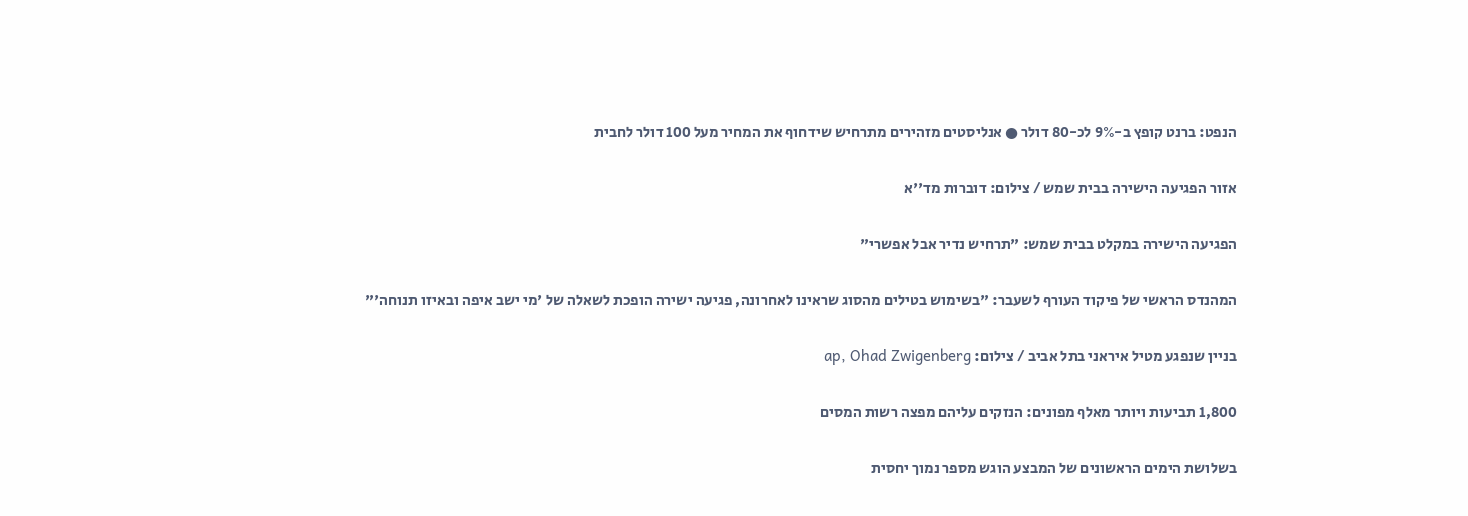הנפט: ברנט קופץ ב-9% לכ-80 דולר ● אנליסטים מזהירים מתרחיש שידחוף את המחיר מעל 100 דולר לחבית

אזור הפגיעה הישירה בבית שמש / צילום: דוברות מד''א

הפגיעה הישירה במקלט בבית שמש: "תרחיש נדיר אבל אפשרי"

המהנדס הראשי של פיקוד העורף לשעבר: "בשימוש בטילים מהסוג שראינו לאחרונה, פגיעה ישירה הופכת לשאלה של 'מי ישב איפה ובאיזו תנוחה'"

בניין שנפגע מטיל איראני בתל אביב / צילום: ap, Ohad Zwigenberg

1,800 תביעות ויותר מאלף מפונים: הנזקים עליהם מפצה רשות המסים

בשלושת הימים הראשונים של המבצע הוגש מספר נמוך יחסית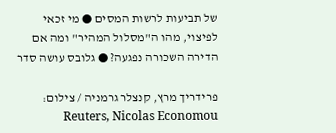של תביעות לרשות המסים ● מי זכאי לפיצוי, מהו ה"מסלול המהיר" ומה אם הדירה השכורה נפגעה? ● גלובס עושה סדר

פרידריך מרץ, קנצלר גרמניה / צילום: Reuters, Nicolas Economou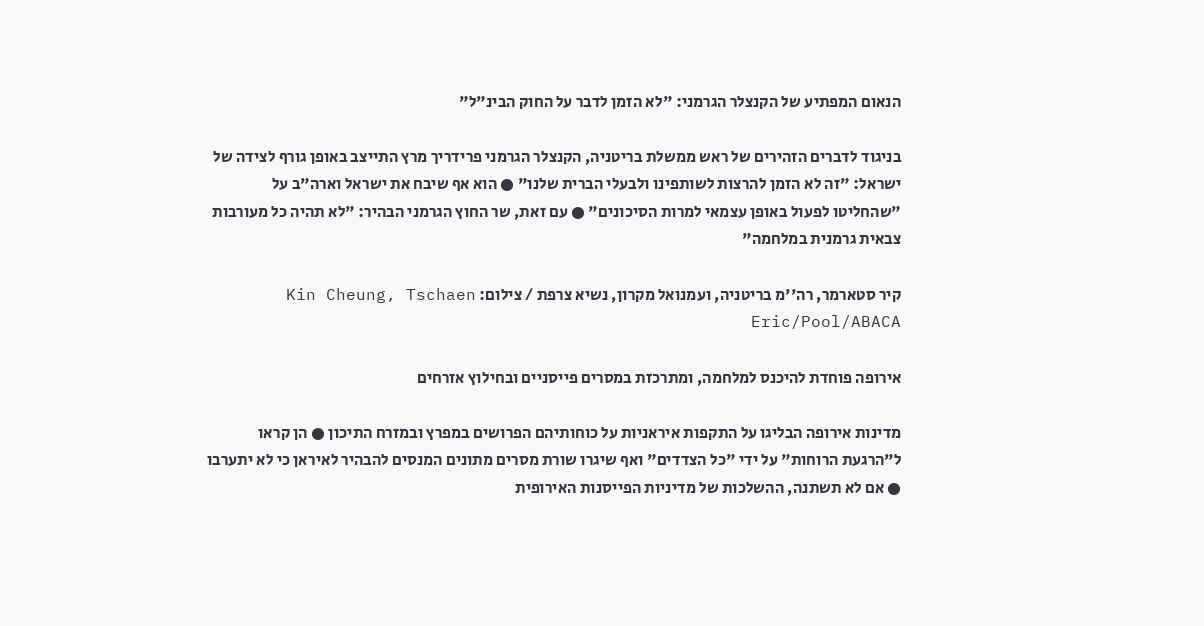הנאום המפתיע של הקנצלר הגרמני: "לא הזמן לדבר על החוק הבינ"ל"

בניגוד לדברים הזהירים של ראש ממשלת בריטניה, הקנצלר הגרמני פרידריך מרץ התייצב באופן גורף לצידה של ישראל: "זה לא הזמן להרצות לשותפינו ולבעלי הברית שלנו" ● הוא אף שיבח את ישראל וארה"ב על "שהחליטו לפעול באופן עצמאי למרות הסיכונים" ● עם זאת, שר החוץ הגרמני הבהיר: "לא תהיה כל מעורבות צבאית גרמנית במלחמה"

קיר סטארמר, רה''מ בריטניה, ועמנואל מקרון, נשיא צרפת / צילום: Kin Cheung, Tschaen Eric/Pool/ABACA

אירופה פוחדת להיכנס למלחמה, ומתרכזת במסרים פייסניים ובחילוץ אזרחים

מדינות אירופה הבליגו על התקפות איראניות על כוחותיהם הפרושים במפרץ ובמזרח התיכון ● הן קראו ל"הרגעת הרוחות" על ידי "כל הצדדים" ואף שיגרו שורת מסרים מתונים המנסים להבהיר לאיראן כי לא יתערבו ● אם לא תשתנה, ההשלכות של מדיניות הפייסנות האירופית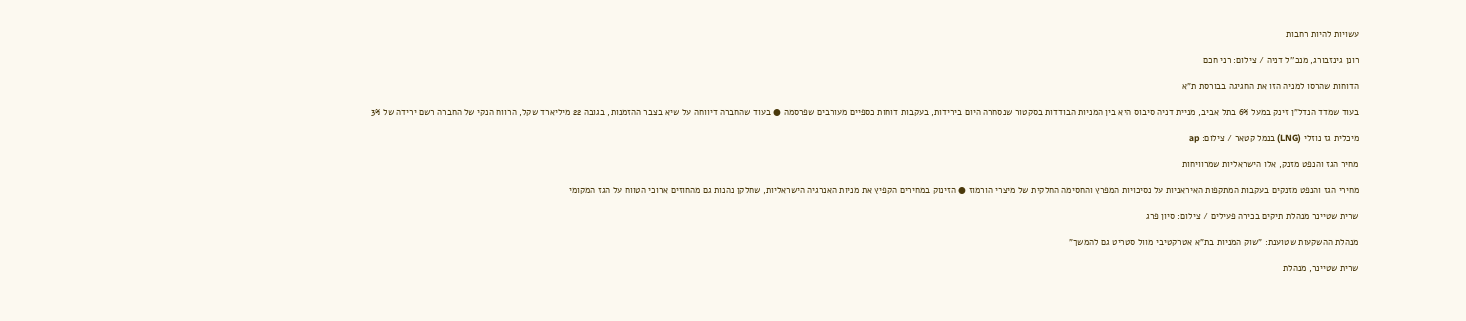עשויות להיות רחבות

רונן גינזבורג, מנכ''ל דניה / צילום: רני חכם

הדוחות שהרסו למניה הזו את החגיגה בבורסת ת"א

בעוד שמדד הנדל"ן זינק במעל 6% בתל אביב, מניית דניה סיבוס היא בין המניות הבודדות בסקטור שנסחרה היום בירידות, בעקבות דוחות כספיים מעורבים שפרסמה ● בעוד שהחברה דיווחה על שיא בצבר ההזמנות, בגובה 22 מיליארד שקל, הרווח הנקי של החברה רשם ירידה של 3%

מיכלית גז נוזלי (LNG) בנמל קטאר / צילום: ap

מחיר הגז והנפט מזנק, אלו הישראליות שמרוויחות

מחירי הגז והנפט מזנקים בעקבות המתקפות האיראניות על נסיכויות המפרץ והחסימה החלקית של מיצרי הורמוז ● הזינוק במחירים הקפיץ את מניות האנרגיה הישראליות, שחלקן נהנות גם מהחוזים ארוכי הטווח על הגז המקומי

שרית שטיינר מנהלת תיקים בכירה פעילים / צילום: סיון פרג

מנהלת ההשקעות שטוענת: "שוק המניות בת"א אטרקטיבי מוול סטריט גם להמשך"

שרית שטיינר, מנהלת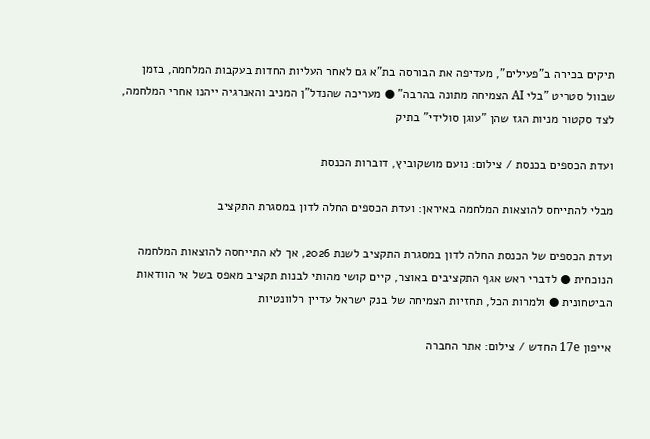תיקים בכירה ב"פעילים", מעדיפה את הבורסה בת"א גם לאחר העליות החדות בעקבות המלחמה, בזמן שבוול סטריט "בלי AI הצמיחה מתונה בהרבה" ● מעריכה שהנדל"ן המניב והאנרגיה ייהנו אחרי המלחמה, לצד סקטור מניות הגז שהן "עוגן סולידי" בתיק

ועדת הכספים בכנסת / צילום: נועם מושקוביץ, דוברות הכנסת

מבלי להתייחס להוצאות המלחמה באיראן: ועדת הכספים החלה לדון במסגרת התקציב

ועדת הכספים של הכנסת החלה לדון במסגרת התקציב לשנת 2026, אך לא התייחסה להוצאות המלחמה הנוכחית ● לדברי ראש אגף התקציבים באוצר, קיים קושי מהותי לבנות תקציב מאפס בשל אי הוודאות הביטחונית ● ולמרות הכל, תחזיות הצמיחה של בנק ישראל עדיין רלוונטיות

אייפון 17e החדש / צילום: אתר החברה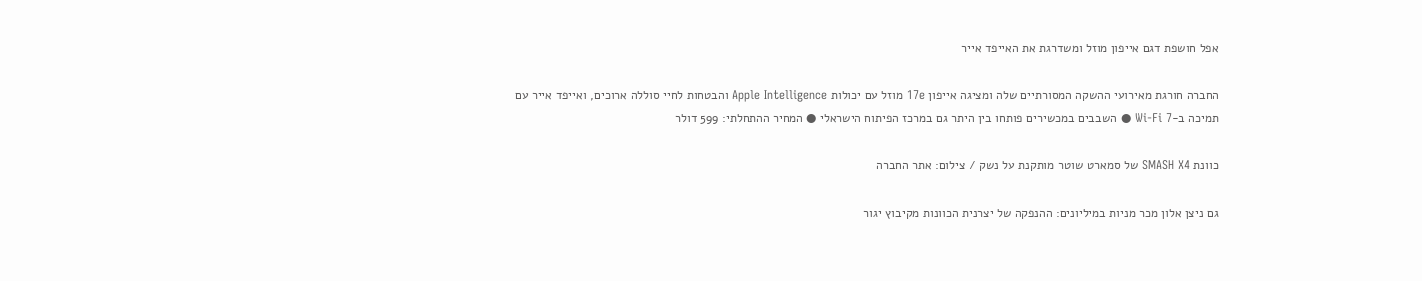אפל חושפת דגם אייפון מוזל ומשדרגת את האייפד אייר

החברה חורגת מאירועי ההשקה המסורתיים שלה ומציגה אייפון 17e מוזל עם יכולות Apple Intelligence והבטחות לחיי סוללה ארוכים, ואייפד אייר עם תמיכה ב-Wi-Fi 7 ● השבבים במכשירים פותחו בין היתר גם במרכז הפיתוח הישראלי ● המחיר ההתחלתי: 599 דולר

כוונת SMASH X4 של סמארט שוטר מותקנת על נשק / צילום: אתר החברה

גם ניצן אלון מכר מניות במיליונים: ההנפקה של יצרנית הכוונות מקיבוץ יגור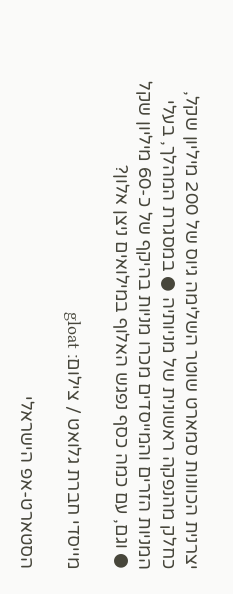יצרנית הכוונות סמארט שוטר השלימה גיוס של 200 מיליון שקל, כחלק מהנפקה ראשונית של מניותיה ● במסגרת המהלך, בעלי המניות הזרים והמייסדים מכרו מניות בהיקף של כ-60 מיליון שקל ● וגם, עם כמה כסף נפגש האלוף במילואים ניצן אלון?

מייסדי חברת גלואט / צילום: gloat

הסטארט-אפ הישראלי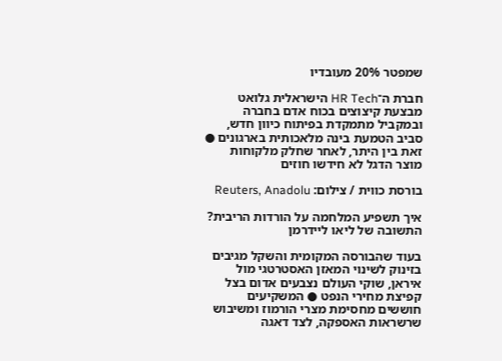שמפטר 20% מעובדיו

חברת ה־HR Tech הישראלית גלואט מבצעת קיצוצים בכוח אדם בחברה ובמקביל מתמקדת בפיתוח כיוון חדש, סביב הטמעת בינה מלאכותית בארגונים ● זאת בין היתר, לאחר שחלק מלקוחות מוצר הדגל לא חידשו חוזים

בורסת כווית / צילום: Reuters, Anadolu

איך תשפיע המלחמה על הורדות הריבית? התשובה של ליאו ליידרמן

בעוד שהבורסה המקומית והשקל מגיבים בזינוק לשינוי המאזן האסטרטגי מול איראן, שוקי העולם נצבעים אדום בצל קפיצת מחירי הנפט ● המשקיעים חוששים מחסימת מצרי הורמוז ומשיבוש שרשראות האספקה, לצד דאגה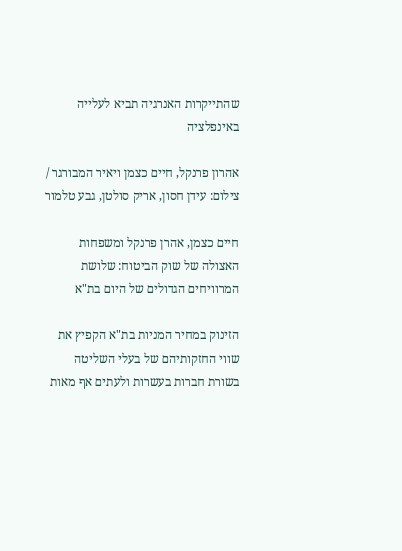שהתייקרות האנרגיה תביא לעלייה באינפלציה

אהרון פרנקל, חיים כצמן ויאיר המבורגר / צילום: עידן חסון, אריק סולטן, גבע טלמור

חיים כצמן, אהרן פרנקל ומשפחות האצולה של שוק הביטוח: שלושת המרוויחים הגדולים של היום בת"א

הזינוק במחיר המניות בת"א הקפיץ את שווי החזקותיהם של בעלי השליטה בשורת חברות בעשרות ולעתים אף מאות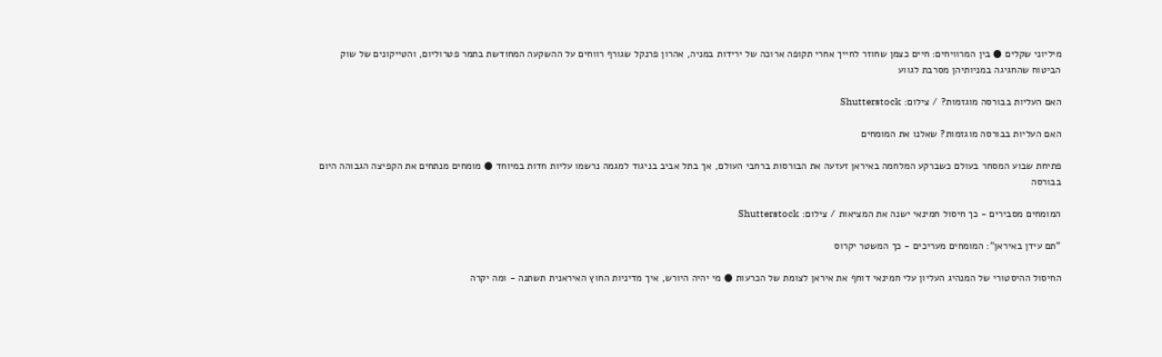מיליוני שקלים ● בין המרוויחים: חיים כצמן שחוזר לחייך אחרי תקופה ארוכה של ירידות במניה, אהרון פרנקל שגורף רווחים על ההשקעה המחודשת בתמר פטרוליום, והטייקונים של שוק הביטוח שהחגיגה במניותיהן מסרבת לגווע

האם העליות בבורסה מוגזמות? / צילום: Shutterstock

האם העליות בבורסה מוגזמות? שאלנו את המומחים

פתיחת שבוע המסחר בעולם כשברקע המלחמה באיראן זעזעה את הבורסות ברחבי העולם, אך בתל אביב בניגוד למגמה נרשמו עליות חדות במיוחד ● מומחים מנתחים את הקפיצה הגבוהה היום בבורסה

המומחים מסבירים - כך חיסול חמינאי ישנה את המציאות / צילום: Shutterstock

"תם עידן באיראן": המומחים מעריכים - כך המשטר יקרוס

החיסול ההיסטורי של המנהיג העליון עלי חמינאי דוחף את איראן לצומת של הכרעות ● מי יהיה היורש, איך מדיניות החוץ האיראנית תשתנה - ומה יקרה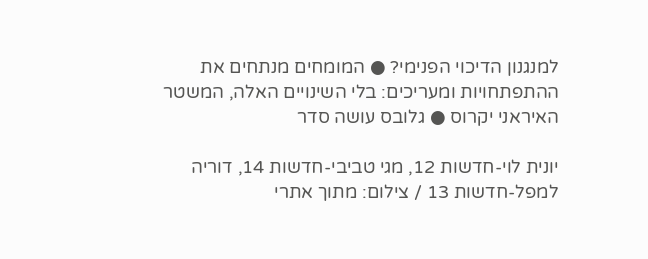למנגנון הדיכוי הפנימי? ● המומחים מנתחים את ההתפתחויות ומעריכים: בלי השינויים האלה, המשטר האיראני יקרוס ● גלובס עושה סדר

יונית לוי-חדשות 12, מגי טביבי-חדשות 14, דוריה למפל-חדשות 13 / צילום: מתוך אתרי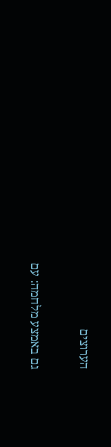הערוצים

גם באמצע מלחמה: עם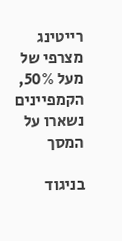רייטינג מצרפי של מעל 50%, הקמפיינים נשארו על המסך

בניגוד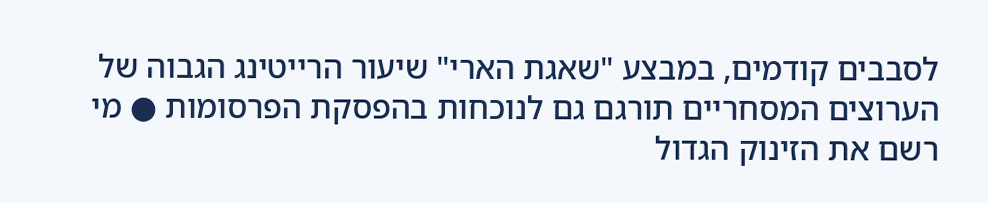לסבבים קודמים, במבצע "שאגת הארי" שיעור הרייטינג הגבוה של הערוצים המסחריים תורגם גם לנוכחות בהפסקת הפרסומות ● מי רשם את הזינוק הגדול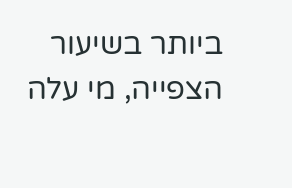ביותר בשיעור הצפייה, מי עלה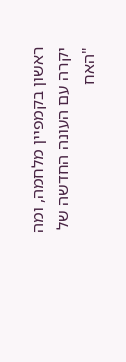ראשון בקמפיין מלחמה, ומה יקרה עם העונה החדשה של "האח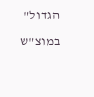הגדול" במוצ"ש